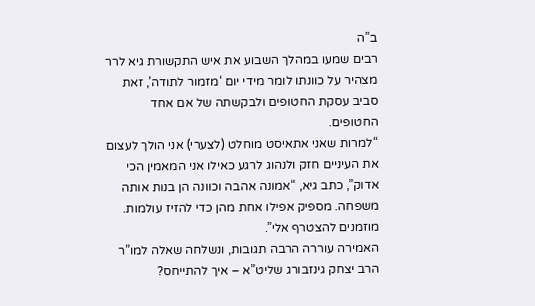ב”ה
רבים שמעו במהלך השבוע את איש התקשורת גיא לרר מצהיר על כוונתו לומר מידי יום ‘מזמור לתודה’, זאת סביב עסקת החטופים ולבקשתה של אם אחד החטופים.
“למרות שאני אתאיסט מוחלט (לצערי) אני הולך לעצום את העיניים חזק ולנהוג לרגע כאילו אני המאמין הכי אדוק”, כתב גיא, “אמונה אהבה וכוונה הן בנות אותה משפחה. מספיק אפילו אחת מהן כדי להזיז עולמות. מוזמנים להצטרף אלי”.
האמירה עוררה הרבה תגובות, ונשלחה שאלה למו”ר הרב יצחק גינזבורג שליט”א – איך להתייחס?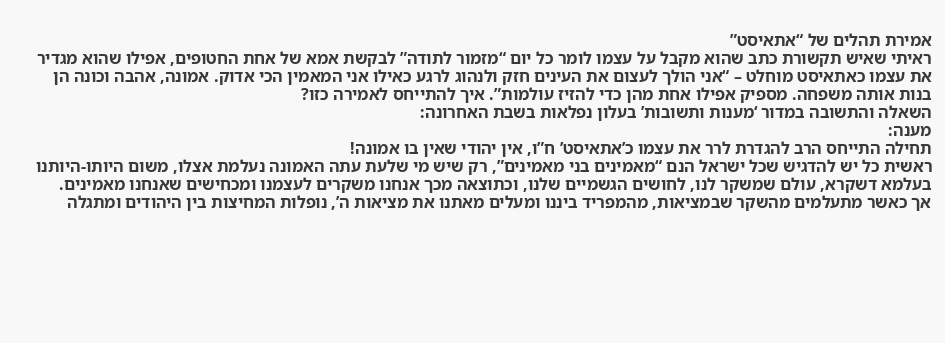אמירת תהלים של “אתאיסט”
ראיתי שאיש תקשורת כתב שהוא מקבל על עצמו לומר כל יום “מזמור לתודה” לבקשת אמא של אחת החטופים, אפילו שהוא מגדיר את עצמו כאתאיסט מוחלט – “אני הולך לעצום את העינים חזק ולנהוג לרגע כאילו אני המאמין הכי אדוק. אמונה, אהבה וכונה הן בנות אותה משפחה. מספיק אפילו אחת מהן כדי להזיז עולמות”. איך להתייחס לאמירה כזו?
השאלה והתשובה במדור ‘מענות ותשובות’ בעלון נפלאות בשבת האחרונה:
מענה:
תחילה התייחס הרב להגדרת לרר את עצמו כ’אתאיסט’ ח”ו, אין יהודי שאין בו אמונה!
ראשית כל יש להדגיש שכל ישראל הנם “מאמינים בני מאמינים”, רק שיש מי שלעת עתה האמונה נעלמת אצלו, משום היותו-היותנו בעלמא דשקרא, עולם שמשקר לנו, לחושים הגשמיים שלנו, וכתוצאה מכך אנחנו משקרים לעצמנו ומכחישים שאנחנו מאמינים.
אך כאשר מתעלמים מהשקר שבמציאות, מהמפריד ביננו ומעלים מאתנו את מציאות ה’, נופלות המחיצות בין היהודים ומתגלה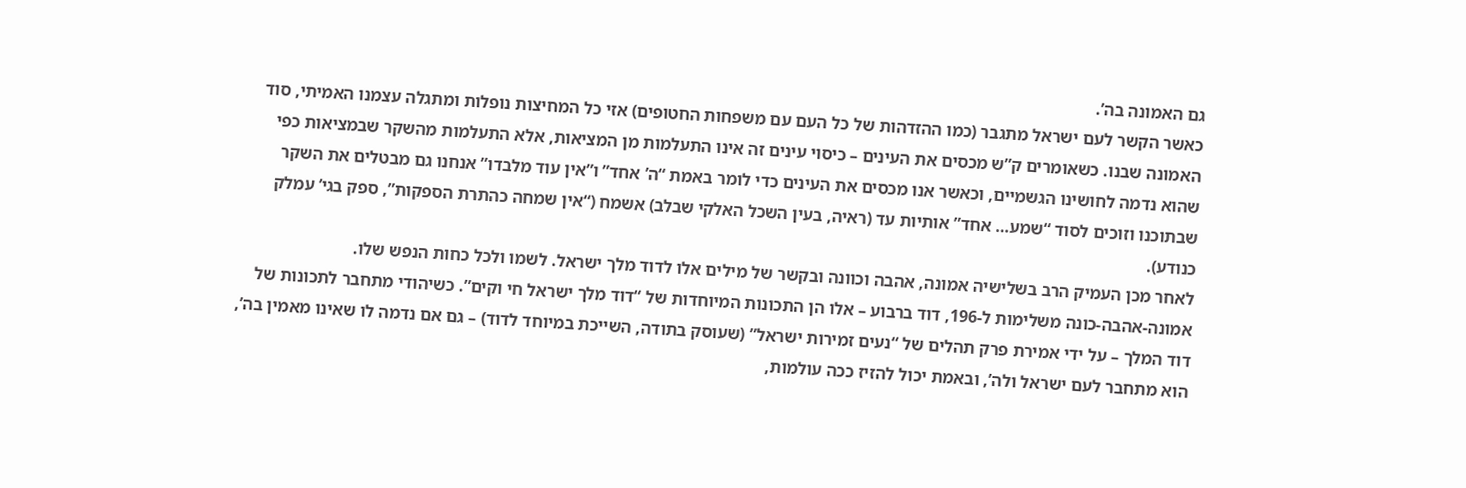גם האמונה בה’.
כאשר הקשר לעם ישראל מתגבר (כמו ההזדהות של כל העם עם משפחות החטופים) אזי כל המחיצות נופלות ומתגלה עצמנו האמיתי, סוד האמונה שבנו. כשאומרים ק”ש מכסים את העינים – כיסוי עינים זה אינו התעלמות מן המציאות, אלא התעלמות מהשקר שבמציאות כפי שהוא נדמה לחושינו הגשמיים, וכאשר אנו מכסים את העינים כדי לומר באמת “ה’ אחד” ו”אין עוד מלבדו” אנחנו גם מבטלים את השקר שבתוכנו וזוכים לסוד “שמע… אחד” אותיות עד (ראיה, בעין השכל האלקי שבלב) אשמח (“אין שמחה כהתרת הספקות”, ספק בגי’ עמלק כנודע).
לאחר מכן העמיק הרב בשלישיה אמונה, אהבה וכוונה ובקשר של מילים אלו לדוד מלך ישראל. לשמו ולכל כחות הנפש שלו.
אמונה-אהבה-כונה משלימות ל-196, דוד ברבוע – אלו הן התכונות המיוחדות של “דוד מלך ישראל חי וקים”. כשיהודי מתחבר לתכונות של דוד המלך – על ידי אמירת פרק תהלים של “נעים זמירות ישראל” (שעוסק בתודה, השייכת במיוחד לדוד) – גם אם נדמה לו שאינו מאמין בה’, הוא מתחבר לעם ישראל ולה’, ובאמת יכול להזיז ככה עולמות,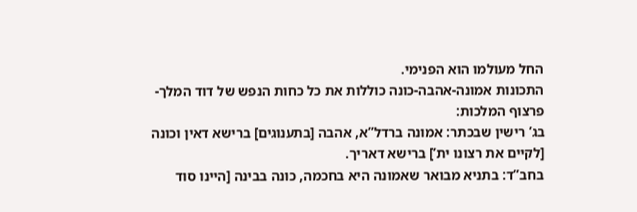החל מעולמו הוא הפנימי.
התכונות אמונה-אהבה-כונה כוללות את כל כחות הנפש של דוד המלך-פרצוף המלכות:
בג’ רישין שבכתר: אמונה ברדל”א, אהבה [בתענוגים] ברישא דאין וכונה [לקיים את רצונו ית’] ברישא דאריך.
בחב”ד: בתניא מבואר שאמונה היא בחכמה, כונה בבינה [היינו סוד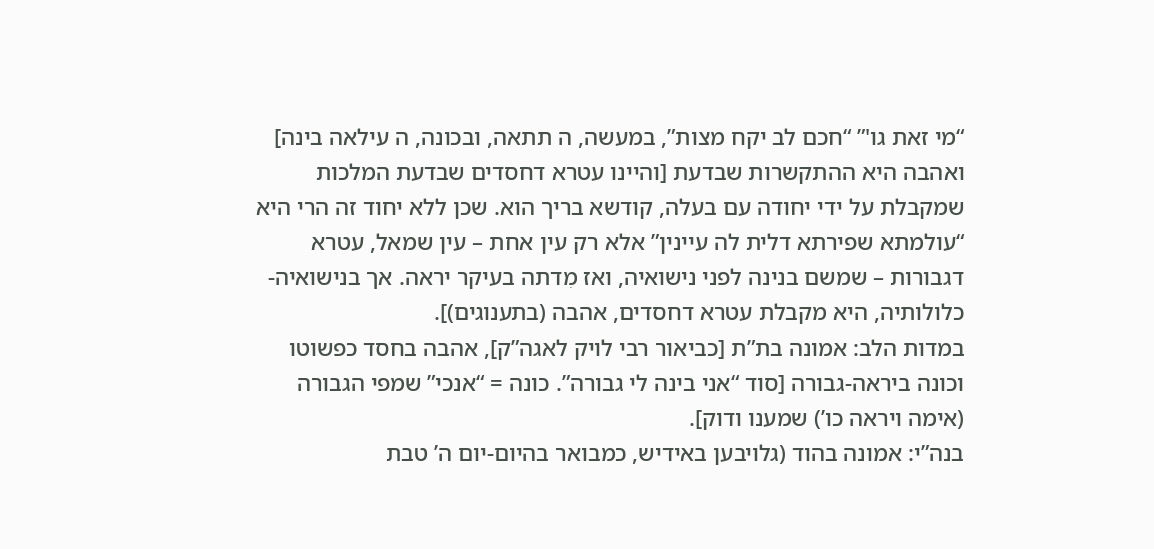“מי זאת גו'” “חכם לב יקח מצות”, במעשה, ה תתאה, ובכונה, ה עילאה בינה] ואהבה היא ההתקשרות שבדעת [והיינו עטרא דחסדים שבדעת המלכות שמקבלת על ידי יחודה עם בעלה, קודשא בריך הוא. שכן ללא יחוד זה הרי היא “עולמתא שפירתא דלית לה עיינין” אלא רק עין אחת – עין שמאל, עטרא דגבורות – שמשם בנינה לפני נישואיה, ואז מִדתה בעיקר יראה. אך בנישואיה-כלולותיה, היא מקבלת עטרא דחסדים, אהבה (בתענוגים)].
במדות הלב: אמונה בת”ת [כביאור רבי לויק לאגה”ק], אהבה בחסד כפשוטו וכונה ביראה-גבורה [סוד “אני בינה לי גבורה”. כונה = “אנכי” שמפי הגבורה (אימה ויראה כו’) שמענו ודוק].
בנה”י: אמונה בהוד (גלויבען באידיש, כמבואר בהיום-יום ה’ טבת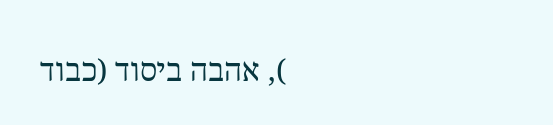), אהבה ביסוד (כבוד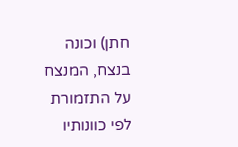חתן) וכונה בנצח, המנצח על התזמורת לפי כוונותיו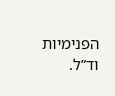הפנימיות וד”ל.